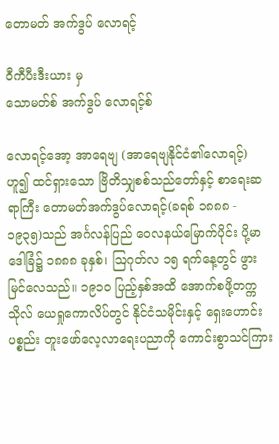တောမတ် အက်ဒွပ် လောရင့်

ဝီကီပီးဒီးယား မှ
သောမတ်စ် အက်ဒွပ် လောရင့်စ်

လောရင့်အော့ အာရေဗျ (အာရေဗျနိုင်ငံ၏လောရင့်) ဟူ၍ ထင်ရှားသော ဗြိတိသျှစစ်သည်တော်နှင့် စာရေးဆရာကြီး တောမတ်အက်ဒွပ်လောရင့်(ခရစ် ၁၈၈၈ - ၁၉၃၅)သည် အင်္ဂလန်ပြည် ဝေလနယ်မြောက်ပိုင်း ပို့မာဒေါခြံ၌ ၁၈၈၈ ခုနှစ်၊ ဩဂုတ်လ ၁၅ ရက်နေ့တွင် ဖွားမြင်လေသည်။ ၁၉၁ဝ ပြည့်နှစ်အထိ အောက်စဖို့တက္ကသိုလ် ယေရှုကောလိပ်တွင် နိုင်ငံသမိုင်းနှင့် ရှေးဟောင်းပစ္စည်း တူးဖော်လေ့လာရေးပညာကို ကောင်းစွာသင်ကြား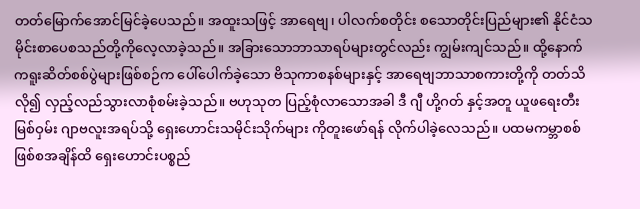တတ်မြောက်အောင်မြင်ခဲ့ပေသည်။ အထူးသဖြင့် အာရေဗျ၊ ပါလက်စတိုင်း စသောတိုင်းပြည်များ၏ နိုင်ငံသမိုင်းစာပေစသည်တို့ကိုလေ့လာခဲ့သည်။ အခြားသောဘာသာရပ်များတွင်လည်း ကျွမ်းကျင်သည်။ ထို့နောက် ကရူးဆိတ်စစ်ပွဲများဖြစ်စဉ်က ပေါ်ပေါက်ခဲ့သော ဗိသုကာစနစ်များနှင့် အာရေဗျဘာသာစကားတို့ကို တတ်သိလို၍ လှည့်လည်သွားလာစုံစမ်းခဲ့သည်။ ဗဟုသုတ ပြည့်စုံလာသောအခါ ဒီ ဂျီ ဟို့ဂတ် နှင့်အတူ ယူဖရေးတီးမြစ်ဝှမ်း ဂျာဗလူးအရပ်သို့ ရှေးဟောင်းသမိုင်းသိုက်များ ကိုတူးဖော်ရန် လိုက်ပါခဲ့လေသည်။ ပထမကမ္ဘာစစ် ဖြစ်စအချိန်ထိ ရှေးဟောင်းပစ္စည်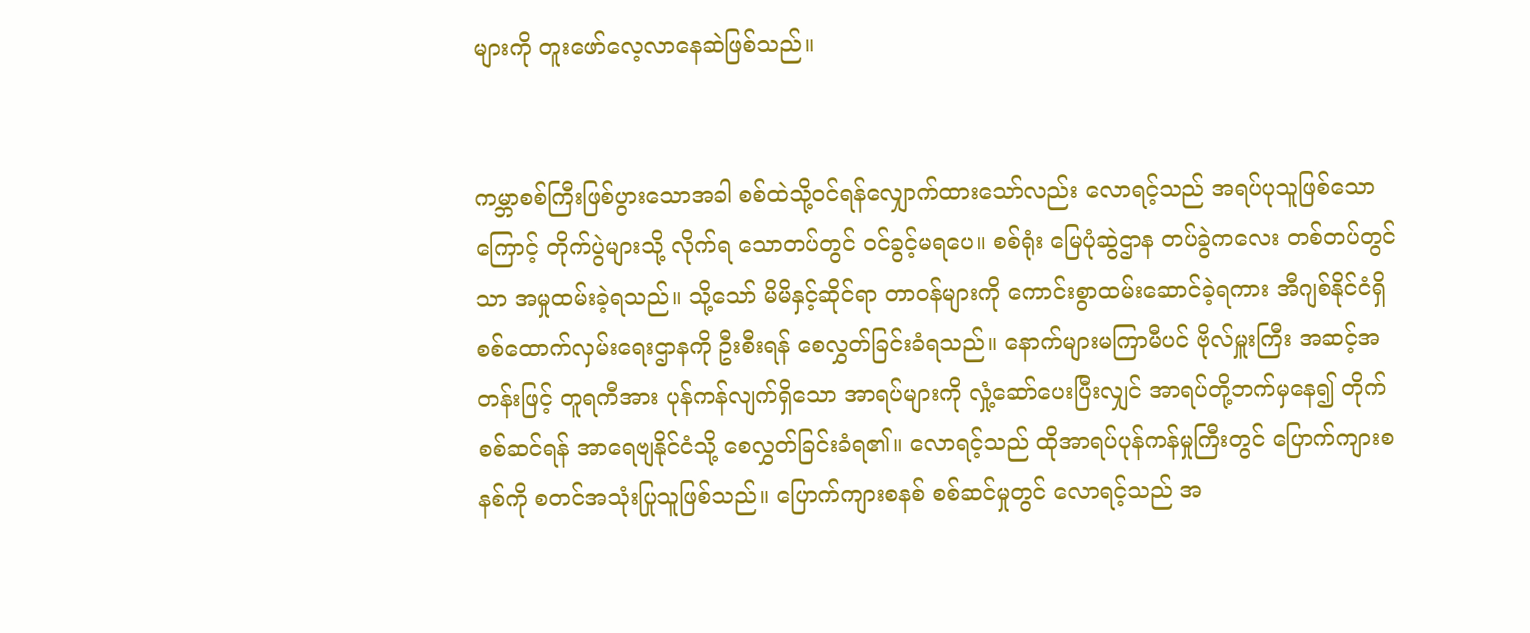များကို တူးဖော်လေ့လာနေဆဲဖြစ်သည်။


ကမ္ဘာစစ်ကြီးဖြစ်ပွားသောအခါ စစ်ထဲသို့ဝင်ရန်လျှောက်ထားသော်လည်း လောရင့်သည် အရပ်ပုသူဖြစ်သောကြောင့် တိုက်ပွဲများသို့ လိုက်ရ သောတပ်တွင် ဝင်ခွင့်မရပေ။ စစ်ရုံး မြေပုံဆွဲဌာန တပ်ခွဲကလေး တစ်တပ်တွင်သာ အမှုထမ်းခဲ့ရသည်။ သို့သော် မိမိနှင့်ဆိုင်ရာ တာဝန်များကို ကောင်းစွာထမ်းဆောင်ခဲ့ရကား အီဂျစ်နိုင်ငံရှိ စစ်ထောက်လှမ်းရေးဌာနကို ဦးစီးရန် စေလွှတ်ခြင်းခံရသည်။ နောက်များမကြာမီပင် ဗိုလ်မှူးကြီး အဆင့်အတန်းဖြင့် တူရကီအား ပုန်ကန်လျက်ရှိသော အာရပ်များကို လှုံ့ဆော်ပေးပြီးလျှင် အာရပ်တို့ဘက်မှနေ၍ တိုက်စစ်ဆင်ရန် အာရေဗျနိုင်ငံသို့ စေလွှတ်ခြင်းခံရ၏။ လောရင့်သည် ထိုအာရပ်ပုန်ကန်မှုကြီးတွင် ပြောက်ကျားစနစ်ကို စတင်အသုံးပြုသူဖြစ်သည်။ ပြောက်ကျားစနစ် စစ်ဆင်မှုတွင် လောရင့်သည် အ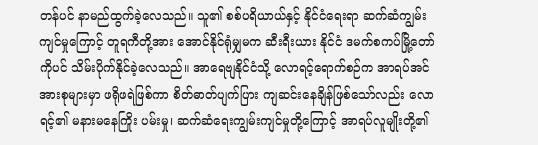တန်ပင် နာမည်ထွက်ခဲ့လေသည်။ သူ၏ စစ်ပရိယာယ်နှင့် နိုင်ငံရေးရာ ဆက်ဆံကျွမ်းကျင်မှုကြောင့် တူရကီတို့အား အောင်နိုင်ရုံမျှမက ဆီးရီးယား နိုင်ငံ ဒမက်စကပ်မြို့တော်ကိုပင် သိမ်းပိုက်နိုင်ခဲ့လေသည်။ အာရေဗျနိုင်ငံသို့ လောရင့်ရောက်စဉ်က အာရပ်အင်အားစုများမှာ ဖရိုဖရဲဖြစ်ကာ စိတ်ဓာတ်ပျက်ပြား ကျဆင်းနေချိန်ဖြစ်သော်လည်း လောရင့်၏ မနားမနေကြိုး ပမ်းမှု၊ ဆက်ဆံရေးကျွမ်းကျင်မှုတို့ကြောင့် အာရပ်လူမျိုးတို့၏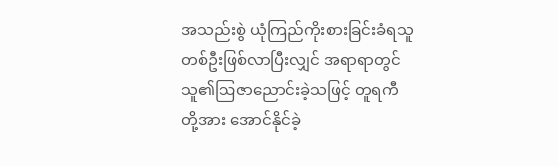အသည်းစွဲ ယုံကြည်ကိုးစားခြင်းခံရသူတစ်ဦးဖြစ်လာပြီးလျှင် အရာရာတွင် သူ၏ဩဇာညောင်းခဲ့သဖြင့် တူရကီတို့အား အောင်နိုင်ခဲ့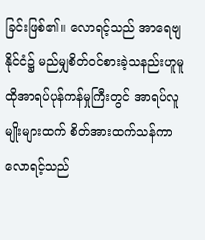ခြင်းဖြစ်၏။ လောရင့်သည် အာရေဗျနိုင်ငံ၌ မည်မျှစိတ်ဝင်စားခဲ့သနည်းဟူမူ ထိုအာရပ်ပုန်ကန်မှုကြီးတွင် အာရပ်လူမျိုးများထက် စိတ်အားထက်သန်ကာ လောရင့်သည်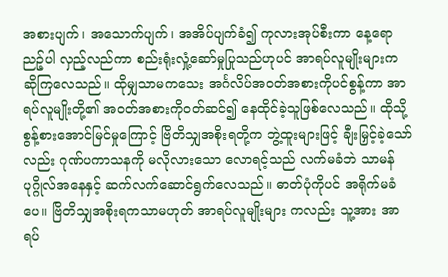အစားပျက်၊ အသောက်ပျက်၊ အအိပ်ပျက်ခံ၍ ကုလားအုပ်စီးကာ နေ့ရောညဉ့်ပါ လှည့်လည်ကာ စည်းရုံးလှုံ့ဆော်မှုပြုသည်ဟုပင် အာရပ်လူမျိုးများက ဆိုကြလေသည်။ ထိုမျှသာမကသေး အင်္ဂလိပ်အဝတ်အစားကိုပင်စွန့်ကာ အာရပ်လူမျိုးတို့၏ အဝတ်အစားကိုဝတ်ဆင်၍ နေထိုင်ခဲ့သူဖြစ်လေသည်။ ထိုသို့ စွန့်စားအောင်မြင်မှုကြောင့် ဗြိတိသျှအစိုးရတို့က ဘွဲ့ထူးများဖြင့် ချီးမြှင့်ခဲ့သော်လည်း ဂုဏ်ပကာသနကို မလိုလားသော လောရင့်သည် လက်မခံဘဲ သာမန်ပုဂ္ဂိုလ်အနေနှင့် ဆက်လက်ဆောင်ရွက်လေသည်။ ဓာတ်ပုံကိုပင် အရိုက်မခံပေ။ ဗြိတိသျှအစိုးရကသာမဟုတ် အာရပ်လူမျိုးများ ကလည်း သူ့အား အာရပ်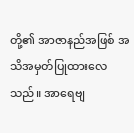တို့၏ အာဇာနည်အဖြစ် အသိအမှတ်ပြုထားလေသည်။ အာရေဗျ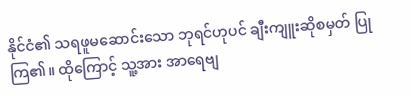နိုင်ငံ၏ သရဖူမဆောင်းသော ဘုရင်ဟုပင် ချီးကျူးဆိုစမှတ် ပြုကြ၏။ ထိုကြောင့် သူ့အား အာရေဗျ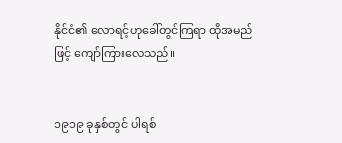နိုင်ငံ၏ လောရင့်ဟုခေါ်တွင်ကြရာ ထိုအမည်ဖြင့် ကျော်ကြားလေသည်။


၁၉၁၉ ခုနှစ်တွင် ပါရစ်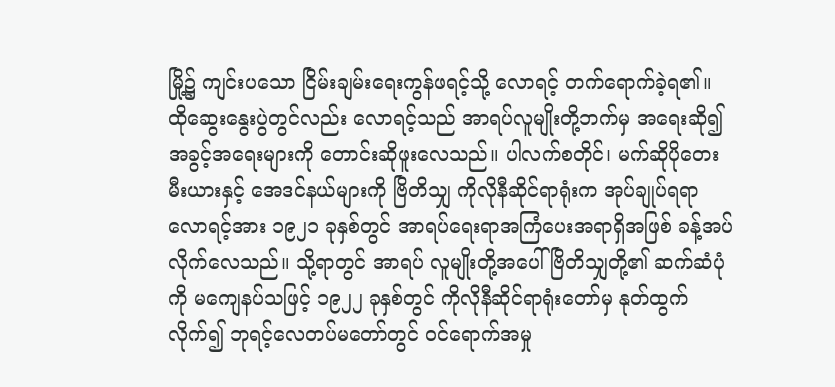မြို့၌ ကျင်းပသော ငြိမ်းချမ်းရေးကွန်ဖရင့်သို့ လောရင့် တက်ရောက်ခဲ့ရ၏။ ထိုဆွေးနွေးပွဲတွင်လည်း လောရင့်သည် အာရပ်လူမျိုးတို့ဘက်မှ အရေးဆို၍ အခွင့်အရေးများကို တောင်းဆိုဖူးလေသည်။ ပါလက်စတိုင်၊ မက်ဆိုပိုတေးမီးယားနှင့် အေဒင်နယ်များကို ဗြိတိသျှ ကိုလိုနီဆိုင်ရာရုံးက အုပ်ချုပ်ရရာ လောရင့်အား ၁၉၂၁ ခုနှစ်တွင် အာရပ်ရေးရာအကြံပေးအရာရှိအဖြစ် ခန့်အပ်လိုက်လေသည်။ သို့ရာတွင် အာရပ် လူမျိုးတို့အပေါ် ဗြိတိသျှတို့၏ ဆက်ဆံပုံကို မကျေနပ်သဖြင့် ၁၉၂၂ ခုနှစ်တွင် ကိုလိုနီဆိုင်ရာရုံးတော်မှ နုတ်ထွက်လိုက်၍ ဘုရင့်လေတပ်မတော်တွင် ဝင်ရောက်အမှု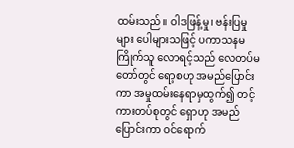ထမ်းသည်။ ဝါဒဖြန့်မှု၊ ဗန်းပြမှုများ ပေါများသဖြင့် ပကာသနမကြိုက်သူ လောရင့်သည် လေတပ်မတော်တွင် ရော့စဟု အမည်ပြောင်းကာ အမှုထမ်းနေရာမှထွက်၍ တင့်ကားတပ်စုတွင် ရှောဟု အမည်ပြောင်းကာ ဝင်ရောက်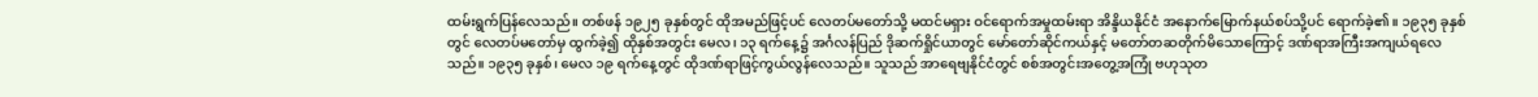ထမ်းရွက်ပြန်လေသည်။ တစ်ဖန် ၁၉၂၅ ခုနှစ်တွင် ထိုအမည်ဖြင့်ပင် လေတပ်မတော်သို့ မထင်မရှား ဝင်ရောက်အမှုထမ်းရာ အိန္ဒိယနိုင်ငံ အနောက်မြောက်နယ်စပ်သို့ပင် ရောက်ခဲ့၏။ ၁၉၃၅ ခုနှစ်တွင် လေတပ်မတော်မှ ထွက်ခဲ့၍ ထိုနှစ်အတွင်း မေလ၊ ၁၃ ရက်နေ့၌ အင်္ဂလန်ပြည် ဒိုဆက်ရှိုင်ယာတွင် မော်တော်ဆိုင်ကယ်နှင့် မတော်တဆတိုက်မိသောကြောင့် ဒဏ်ရာအကြီးအကျယ်ရလေသည်။ ၁၉၃၅ ခုနှစ်၊ မေလ ၁၉ ရက်နေ့တွင် ထိုဒဏ်ရာဖြင့်ကွယ်လွန်လေသည်။ သူသည် အာရေဗျနိုင်ငံတွင် စစ်အတွင်းအတွေ့အကြုံ ဗဟုသုတ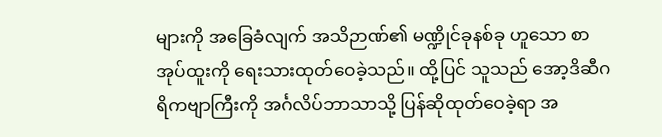များကို အခြေခံလျက် အသိဉာဏ်၏ မဏ္ဍိုင်ခုနစ်ခု ဟူသော စာအုပ်ထူးကို ရေးသားထုတ်ဝေခဲ့သည်။ ထို့ပြင် သူသည် အော့ဒိဆီဂရိကဗျာကြီးကို အင်္ဂလိပ်ဘာသာသို့ ပြန်ဆိုထုတ်ဝေခဲ့ရာ အ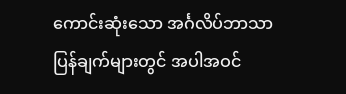ကောင်းဆုံးသော အင်္ဂလိပ်ဘာသာပြန်ချက်များတွင် အပါအဝင်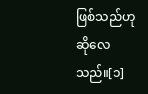ဖြစ်သည်ဟု ဆိုလေသည်။[၁]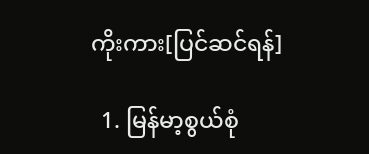ကိုးကား[ပြင်ဆင်ရန်]

  1. မြန်မာ့စွယ်စုံ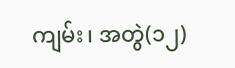ကျမ်း၊ အတွဲ(၁၂)